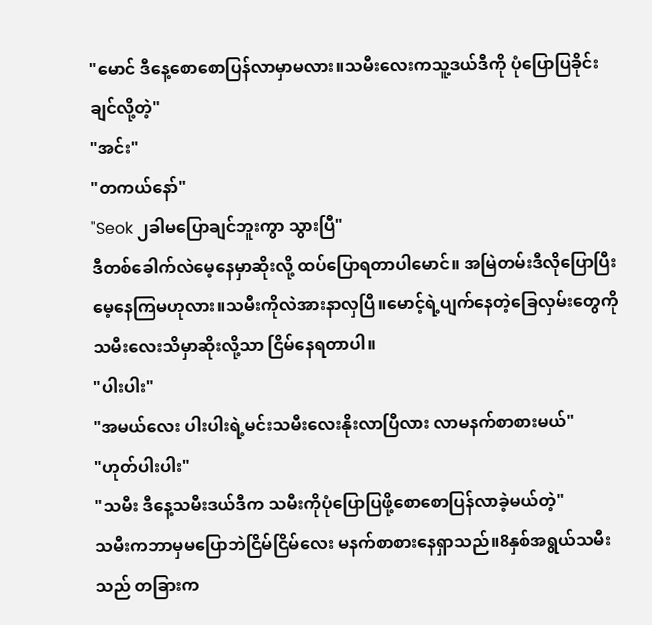"မောင် ဒီနေ့စောစောပြန်လာမှာမလား။သမီးလေးကသူ့ဒယ်ဒီကို ပုံပြောပြခိုင်းချင်လို့တဲ့"
"အင်း"
"တကယ်နော်"
"Seok ၂ခါမပြောချင်ဘူးကွာ သွားပြီ"
ဒီတစ်ခေါက်လဲမေ့နေမှာဆိုးလို့ ထပ်ပြောရတာပါမောင်။ အမြဲတမ်းဒီလိုပြောပြီး မေ့နေကြမဟုလား။သမီးကိုလဲအားနာလှပြီ။မောင့်ရဲ့ပျက်နေတဲ့ခြေလှမ်းတွေကို သမီးလေးသိမှာဆိုးလို့သာ ငြိမ်နေရတာပါ။
"ပါးပါး"
"အမယ်လေး ပါးပါးရဲ့မင်းသမီးလေးနိုးလာပြီလား လာမနက်စာစားမယ်"
"ဟုတ်ပါးပါး"
"သမီး ဒီနေ့သမီးဒယ်ဒီက သမီးကိုပုံပြောပြဖို့စောစောပြန်လာခဲ့မယ်တဲ့"
သမီးကဘာမှမပြောဘဲငြိမ်ငြိမ်လေး မနက်စာစားနေရှာသည်။8နှစ်အရွယ်သမီးသည် တခြားက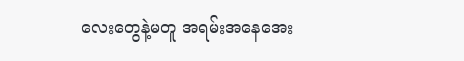လေးတွေနဲ့မတူ အရမ်းအနေအေး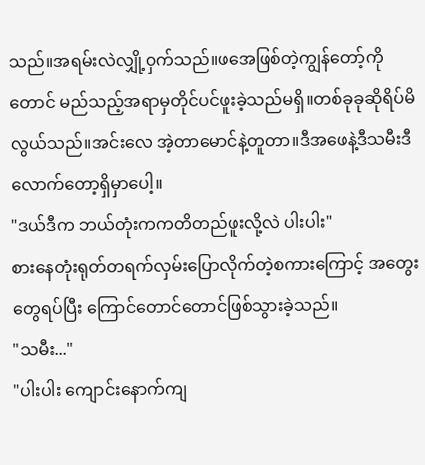သည်။အရမ်းလဲလျှို့၀ှက်သည်။ဖအေဖြစ်တဲ့ကျွန်တော့်ကိုတောင် မည်သည့်အရာမှတိုင်ပင်ဖူးခဲ့သည်မရှိ။တစ်ခုခုဆိုရိပ်မိလွယ်သည်။အင်းလေ အဲ့တာမောင်နဲ့တူတာ။ဒီအဖေနဲ့ဒီသမီးဒီလောက်တော့ရှိမှာပေါ့။
"ဒယ်ဒီက ဘယ်တုံးကကတိတည်ဖူးလို့လဲ ပါးပါး"
စားနေတုံးရုတ်တရက်လှမ်းပြောလိုက်တဲ့စကားကြောင့် အတွေးတွေရပ်ပြီး ကြောင်တောင်တောင်ဖြစ်သွားခဲ့သည်။
"သမီး..."
"ပါးပါး ကျောင်းနောက်ကျ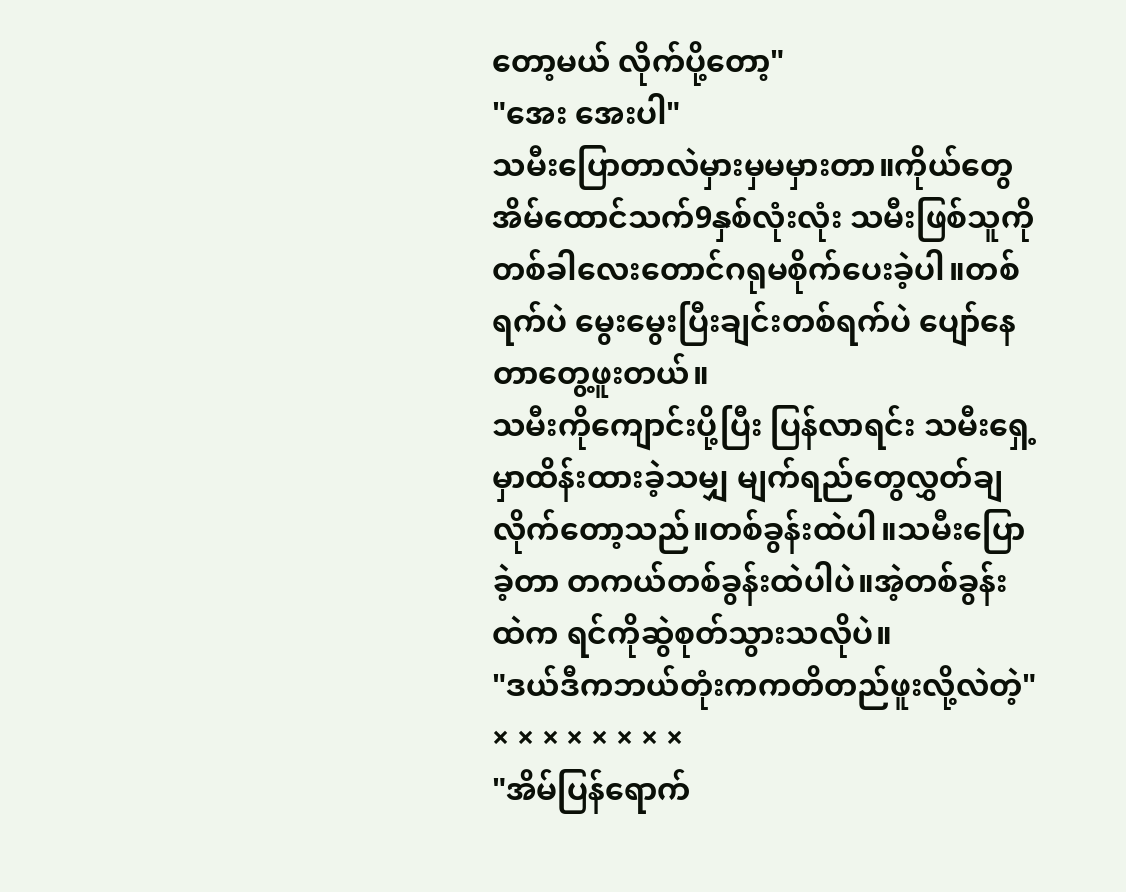တော့မယ် လိုက်ပို့တော့"
"အေး အေးပါ"
သမီးပြောတာလဲမှားမှမမှားတာ။ကိုယ်တွေအိမ်ထောင်သက်9နှစ်လုံးလုံး သမီးဖြစ်သူကို တစ်ခါလေးတောင်ဂရုမစိုက်ပေးခဲ့ပါ။တစ်ရက်ပဲ မွေးမွေးပြီးချင်းတစ်ရက်ပဲ ပျော်နေတာတွေ့ဖူးတယ်။
သမီးကိုကျောင်းပို့ပြီး ပြန်လာရင်း သမီးရှေ့မှာထိန်းထားခဲ့သမျှ မျက်ရည်တွေလွှတ်ချလိုက်တော့သည်။တစ်ခွန်းထဲပါ။သမီးပြောခဲ့တာ တကယ်တစ်ခွန်းထဲပါပဲ။အဲ့တစ်ခွန်းထဲက ရင်ကိုဆွဲစုတ်သွားသလိုပဲ။
"ဒယ်ဒီကဘယ်တုံးကကတိတည်ဖူးလို့လဲတဲ့"
× × × × × × × ×
"အိမ်ပြန်ရောက်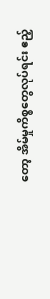တော့ အိမ်မှုကိစ္စတွေလုပ်ရင်း ဧည့်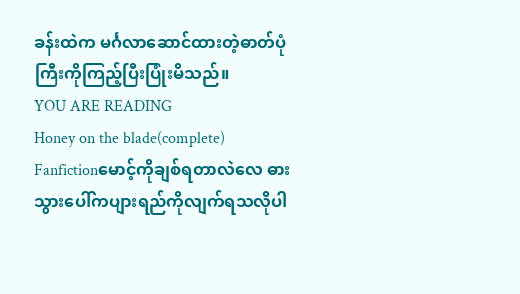ခန်းထဲက မင်္ဂလာဆောင်ထားတဲ့ဓာတ်ပုံကြီးကိုကြည့်ပြီးပြုံးမိသည်။
YOU ARE READING
Honey on the blade(complete)
Fanfictionမောင့်ကိုချစ်ရတာလဲလေ ဓားသွားပေါ်ကပျားရည်ကိုလျက်ရသလိုပါ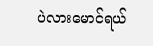ပဲလားမောင်ရယ်